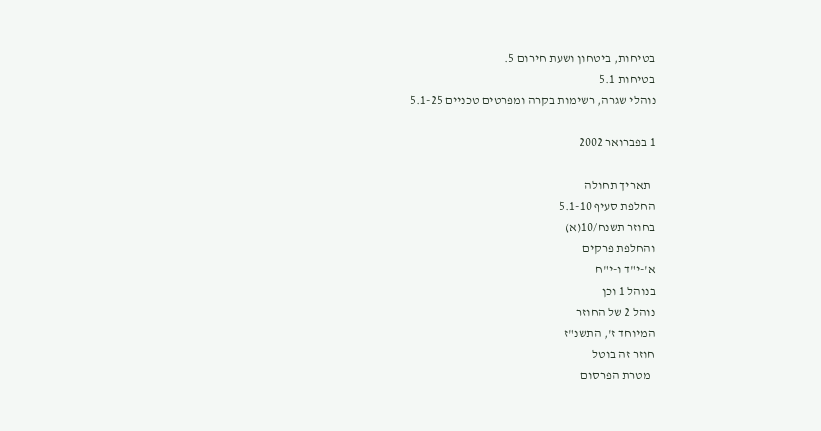בטיחות, ביטחון ושעת חירום 5.
בטיחות 5.1
נוהלי שגרה, רשימות בקרה ומפרטים טכניים 5.1-25

1 בפברואר 2002

  תאריך תחולה
החלפת סעיף 5.1-10
בחוזר תשנח/10(א)
והחלפת פרקים
א'-י"ד ו-י"ח
בנוהל 1 וכן
נוהל 2 של החוזר
המיוחד ז', התשנ"ז
חוזר זה בוטל
  מטרת הפרסום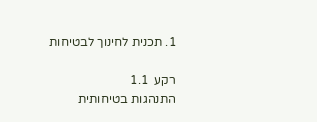1. תכנית לחינוך לבטיחות

רקע  1.1
התנהגות בטיחותית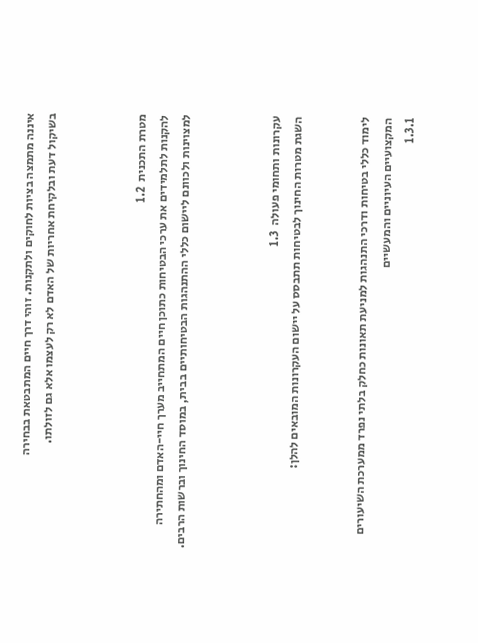איננה מתמצה בציות לחוקים ולתקנות. זוהי דרך חיים המתבטאת בבחירה
בשיקול דעת ובלקיחת אחריות של האדם לא רק לעצמו אלא גם לזולתו.



מטרת התכנית  1.2
להקנות לתלמידים את ערכי הבטיחות כתוכן חיים המתחייב מערך חיי-האדם ומהחתירה
למצוינות ולכוונם ליישום כללי ההתנהגות הבטיחותיים בבית, במוסד החינוך וברשות הרבים.



עקרונות ותחומי פעולה  1.3
השגת מטרות החינוך לבטיחות תתבסס על יישום העקרונות המובאים להלן:


לימוד כללי בטיחות ודרכי התנהגות למניעת תאונות כחלק בלתי נפרד ממערכת השיעורים
המקצועיים העיוניים והמעשיים
1.3.1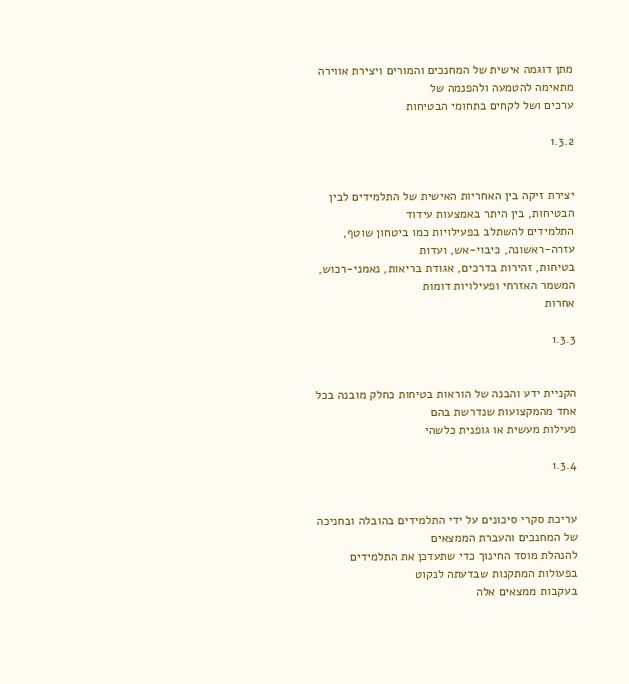מתן דוגמה אישית של המחנכים והמורים ויצירת אווירה מתאימה להטמעה ולהפנמה של
ערכים ושל לקחים בתחומי הבטיחות

1.3.2


יצירת זיקה בין האחריות האישית של התלמידים לבין הבטיחות, בין היתר באמצעות עידוד
התלמידים להשתלב בפעילויות כמו ביטחון שוטף, עזרה-ראשונה, כיבוי-אש, ועדות
בטיחות, זהירות בדרכים, אגודת בריאות, נאמני-רכוש, המשמר האזרחי ופעילויות דומות
אחרות

1.3.3


הקניית ידע והבנה של הוראות בטיחות כחלק מובנה בכל אחד מהמקצועות שנדרשת בהם
פעילות מעשית או גופנית כלשהי

1.3.4


עריכת סקרי סיכונים על ידי התלמידים בהובלה ובחניכה של המחנכים והעברת הממצאים
להנהלת מוסד החינוך כדי שתעדכן את התלמידים בפעולות המתקנות שבדעתה לנקוט
בעקבות ממצאים אלה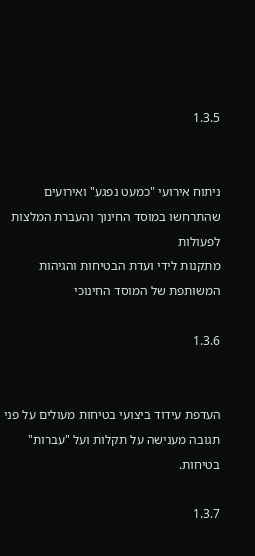1.3.5


ניתוח אירועי "כמעט נפגע" ואירועים שהתרחשו במוסד החינוך והעברת המלצות לפעולות
מתקנות לידי ועדת הבטיחות והגיהות המשותפת של המוסד החינוכי

1.3.6


העדפת עידוד ביצועי בטיחות מעולים על פני תגובה מענישה על תקלות ועל "עברות"
בטיחות.

1.3.7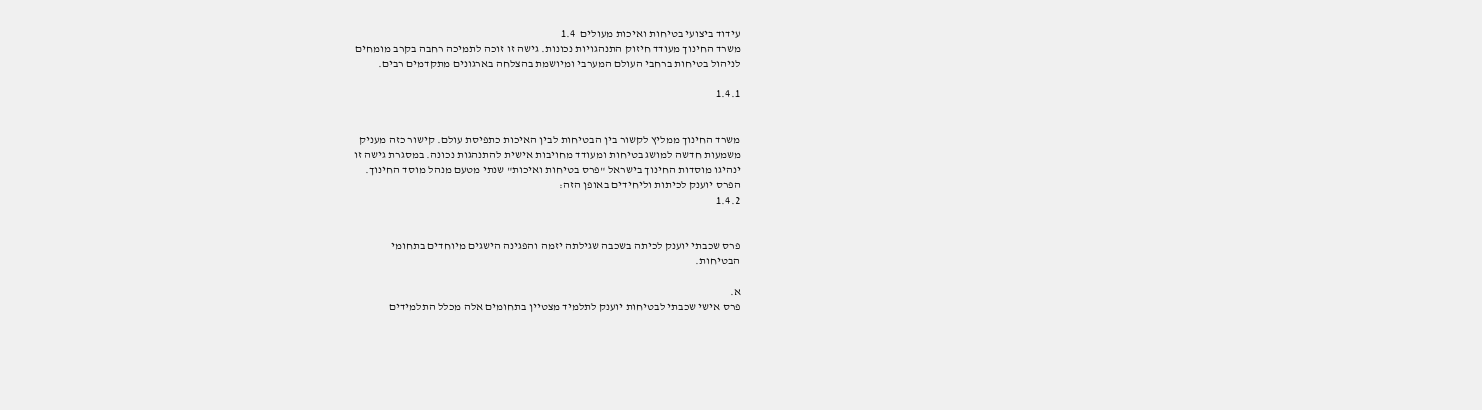עידוד ביצועי בטיחות ואיכות מעולים  1.4
משרד החינוך מעודד חיזוק התנהגויות נכונות. גישה זו זוכה לתמיכה רחבה בקרב מומחים
לניהול בטיחות ברחבי העולם המערבי ומיושמת בהצלחה בארגונים מתקדמים רבים.

1.4.1


משרד החינוך ממליץ לקשור בין הבטיחות לבין האיכות כתפיסת עולם. קישור כזה מעניק
משמעות חדשה למושג בטיחות ומעודד מחויבות אישית להתנהגות נכונה. במסגרת גישה זו
ינהיגו מוסדות החינוך בישראל "פרס בטיחות ואיכות" שנתי מטעם מנהל מוסד החינוך.
הפרס יוענק לכיתות וליחידים באופן הזה:
1.4.2


פרס שכבתי יוענק לכיתה בשכבה שגילתה יזמה והפגינה הישגים מיוחדים בתחומי
הבטיחות.

א.
פרס אישי שכבתי לבטיחות יוענק לתלמיד מצטיין בתחומים אלה מכלל התלמידים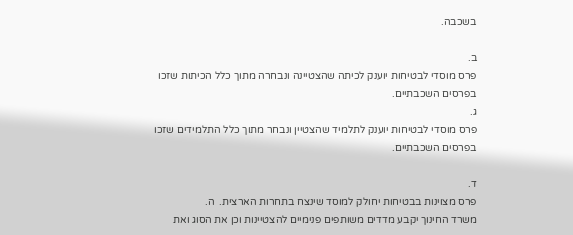בשכבה.

ב.
פרס מוסדי לבטיחות יוענק לכיתה שהצטיינה ונבחרה מתוך כלל הכיתות שזכו
בפרסים השכבתיים.
ג.
פרס מוסדי לבטיחות יוענק לתלמיד שהצטיין ונבחר מתוך כלל התלמידים שזכו
בפרסים השכבתיים.

ד.
פרס מצוינות בבטיחות יחולק למוסד שינצח בתחרות הארצית.  ה.
משרד החינוך יקבע מדדים משותפים פנימיים להצטיינות וכן את הסוג ואת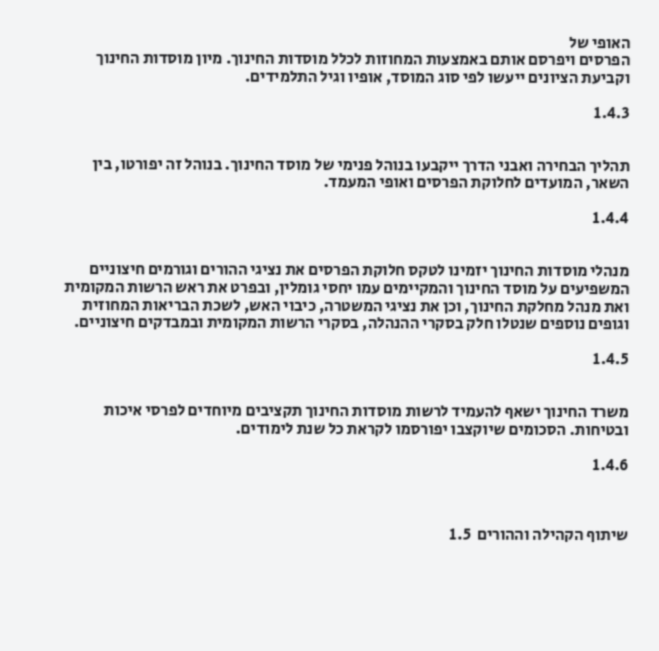האופי של
הפרסים ויפרסם אותם באמצעות המחוזות לכלל מוסדות החינוך. מיון מוסדות החינוך
וקביעת הציונים ייעשו לפי סוג המוסד, אופיו וגיל התלמידים.

1.4.3


תהליך הבחירה ואבני הדרך ייקבעו בנוהל פנימי של מוסד החינוך. בנוהל זה יפורטו, בין
השאר, המועדים לחלוקת הפרסים ואופי המעמד.

1.4.4


מנהלי מוסדות החינוך יזמינו לטקס חלוקת הפרסים את נציגי ההורים וגורמים חיצוניים
המשפיעים על מוסד החינוך והמקיימים עמו יחסי גומלין, ובפרט את ראש הרשות המקומית
ואת מנהל מחלקת החינוך, וכן את נציגי המשטרה, כיבוי האש, לשכת הבריאות המחוזית
וגופים נוספים שנטלו חלק בסקרי ההנהלה, בסקרי הרשות המקומית ובמבדקים חיצוניים.

1.4.5


משרד החינוך ישאף להעמיד לרשות מוסדות החינוך תקציבים מיוחדים לפרסי איכות
ובטיחות. הסכומים שיוקצבו יפורסמו לקראת כל שנת לימודים.

1.4.6



שיתוף הקהילה וההורים  1.5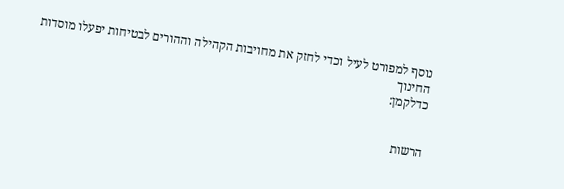נוסף למפורט לעיל וכדי לחזק את מחויבות הקהילה וההורים לבטיחות יפעלו מוסדות החינוך
כדלקמן:


הרשות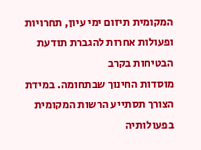המקומית תיזום ימי עיון, תחרויות ופעולות אחרות להגברת תודעת הבטיחות בקרב
מוסדות החינוך שבתחומה. במידת הצורך תסתייע הרשות המקומית בפעולותיה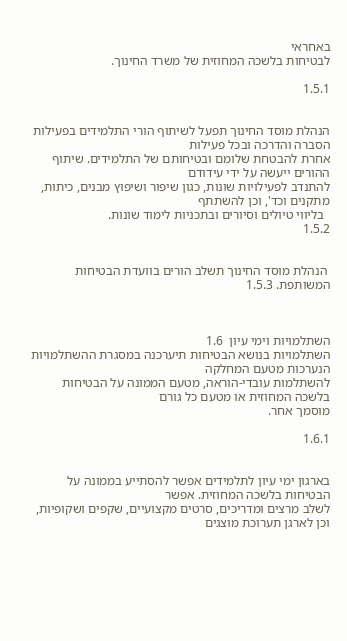באחראי
לבטיחות בלשכה המחוזית של משרד החינוך.

1.5.1


הנהלת מוסד החינוך תפעל לשיתוף הורי התלמידים בפעילות הסברה והדרכה ובכל פעילות
אחרת להבטחת שלומם ובטיחותם של התלמידים. שיתוף ההורים ייעשה על ידי עידודם
להתנדב לפעילויות שונות, כגון שיפור ושיפוץ מבנים, כיתות, מתקנים וכד', וכן להשתתף
  בליווי טיולים וסיורים ובתכניות לימוד שונות.
1.5.2


 הנהלת מוסד החינוך תשלב הורים בוועדת הבטיחות המשותפת. 1.5.3



השתלמויות וימי עיון  1.6
השתלמויות בנושא הבטיחות תיערכנה במסגרת ההשתלמויות הנערכות מטעם המחלקה
להשתלמות עובדי-הוראה, מטעם הממונה על הבטיחות בלשכה המחוזית או מטעם כל גורם
מוסמך אחר.

1.6.1


בארגון ימי עיון לתלמידים אפשר להסתייע בממונה על הבטיחות בלשכה המחוזית. אפשר
לשלב מרצים ומדריכים, סרטים מקצועיים, שקפים ושקופיות, וכן לארגן תערוכת מוצגים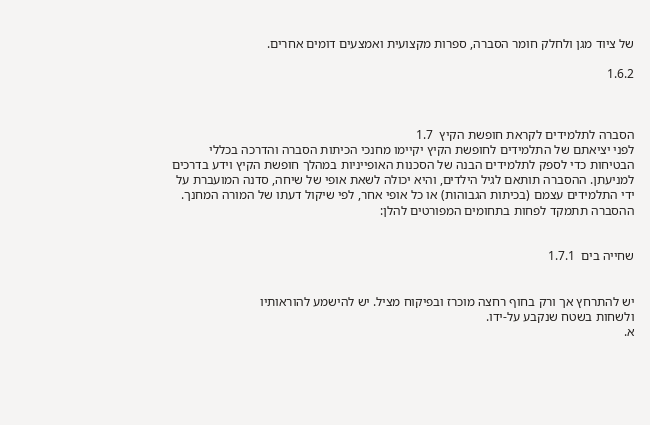של ציוד מגן ולחלק חומר הסברה, ספרות מקצועית ואמצעים דומים אחרים.

1.6.2



הסברה לתלמידים לקראת חופשת הקיץ  1.7
לפני יציאתם של התלמידים לחופשת הקיץ יקיימו מחנכי הכיתות הסברה והדרכה בכללי
הבטיחות כדי לספק לתלמידים הבנה של הסכנות האופייניות במהלך חופשת הקיץ וידע בדרכים
למניעתן. ההסברה תותאם לגיל הילדים, והיא יכולה לשאת אופי של שיחה, סדנה המועברת על
ידי התלמידים עצמם (בכיתות הגבוהות) או כל אופי אחר, לפי שיקול דעתו של המורה המחנך.
ההסברה תתמקד לפחות בתחומים המפורטים להלן:


שחייה בים  1.7.1


יש להתרחץ אך ורק בחוף רחצה מוכרז ובפיקוח מציל. יש להישמע להוראותיו
ולשחות בשטח שנקבע על-ידו.
א.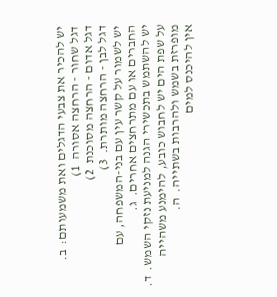יש להכיר את צבעי הדגלים ואת משמעותם:  ב.
דגל שחור - הרחצה אסורה  1)
דגל אדום - הרחצה מסוכנת  2)
דגל לבן - הרחצה מותרת.  3)
יש לשמור על קשר עין עם בני-המשפחה, עם החברים או עם מתרחצים אחרים.  ג.
יש להשתמש בתכשירי הגנה למניעת נזקי השמש.  ד.
על שפת הים יש לחבוש כובע, להימנע משהייה מופרזת בשמש ולהרבות בשתייה.  ה.
אין להיכנס למים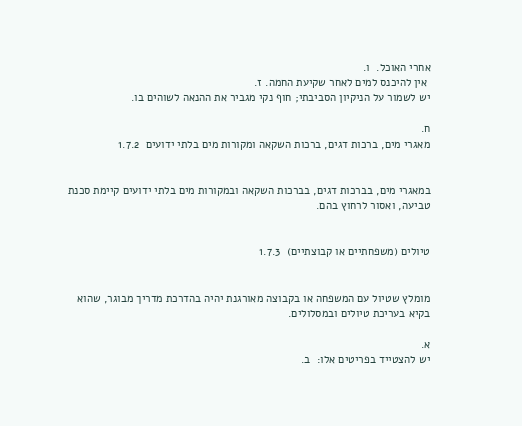אחרי האוכל.  ו.
 אין להיכנס למים לאחר שקיעת החמה. ז.
יש לשמור על הניקיון הסביבתי; חוף נקי מגביר את ההנאה לשוהים בו.

ח.
מאגרי מים, ברכות דגים, ברכות השקאה ומקורות מים בלתי ידועים  1.7.2


במאגרי מים, בברכות דגים, בברכות השקאה ובמקורות מים בלתי ידועים קיימת סכנת
טביעה, ואסור לרחוץ בהם.


טיולים (משפחתיים או קבוצתיים)  1.7.3


מומלץ שטיול עם המשפחה או בקבוצה מאורגנת יהיה בהדרכת מדריך מבוגר, שהוא
בקיא בעריכת טיולים ובמסלולים.

א.
יש להצטייד בפריטים אלו:  ב.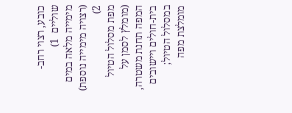כובע, רצוי רחב-שוליים  1)
מימייה מלאה במים (רצויה מימייה נוספת)  2)
מפת מסלול הטיול (מומלץ לסמן על המפה תחנת משטרה, בית-חולים ויישובים
במסלול הטיול; מומלצת מפה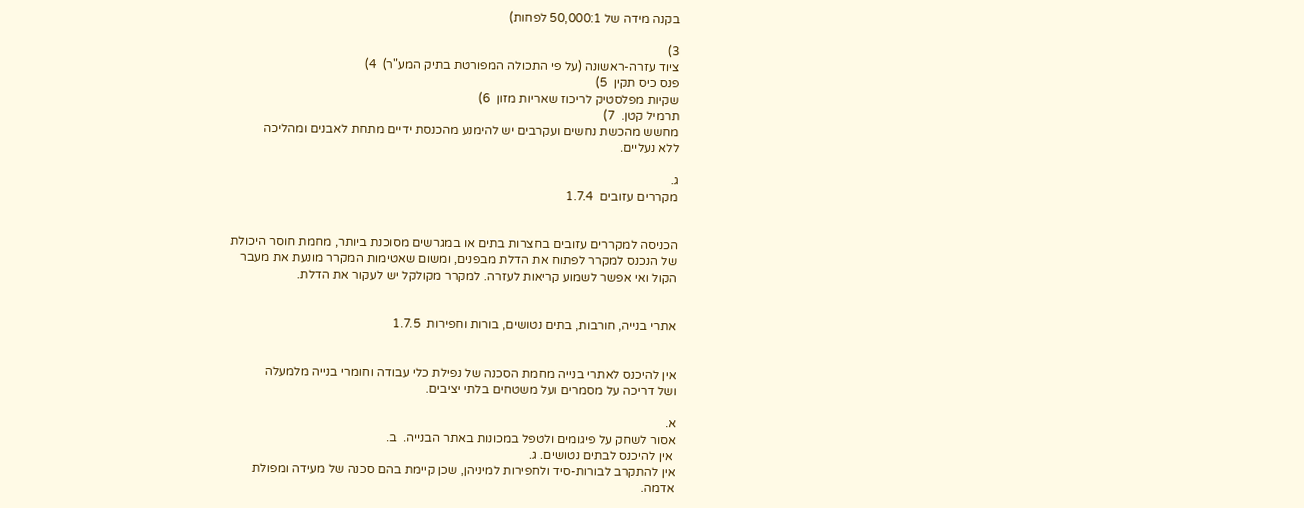בקנה מידה של 50,000:1 לפחות)

3)
ציוד עזרה-ראשונה (על פי התכולה המפורטת בתיק המע"ר)  4)
פנס כיס תקין  5)
שקיות מפלסטיק לריכוז שאריות מזון  6)
תרמיל קטן.  7)
מחשש מהכשת נחשים ועקרבים יש להימנע מהכנסת ידיים מתחת לאבנים ומהליכה
ללא נעליים.

ג.
מקררים עזובים  1.7.4


הכניסה למקררים עזובים בחצרות בתים או במגרשים מסוכנת ביותר, מחמת חוסר היכולת
של הנכנס למקרר לפתוח את הדלת מבפנים, ומשום שאטימות המקרר מונעת את מעבר
הקול ואי אפשר לשמוע קריאות לעזרה. למקרר מקולקל יש לעקור את הדלת.


אתרי בנייה, חורבות, בתים נטושים, בורות וחפירות  1.7.5


אין להיכנס לאתרי בנייה מחמת הסכנה של נפילת כלי עבודה וחומרי בנייה מלמעלה
ושל דריכה על מסמרים ועל משטחים בלתי יציבים.

א.
אסור לשחק על פיגומים ולטפל במכונות באתר הבנייה.  ב.
 אין להיכנס לבתים נטושים. ג.
אין להתקרב לבורות-סיד ולחפירות למיניהן, שכן קיימת בהם סכנה של מעידה ומפולת
אדמה.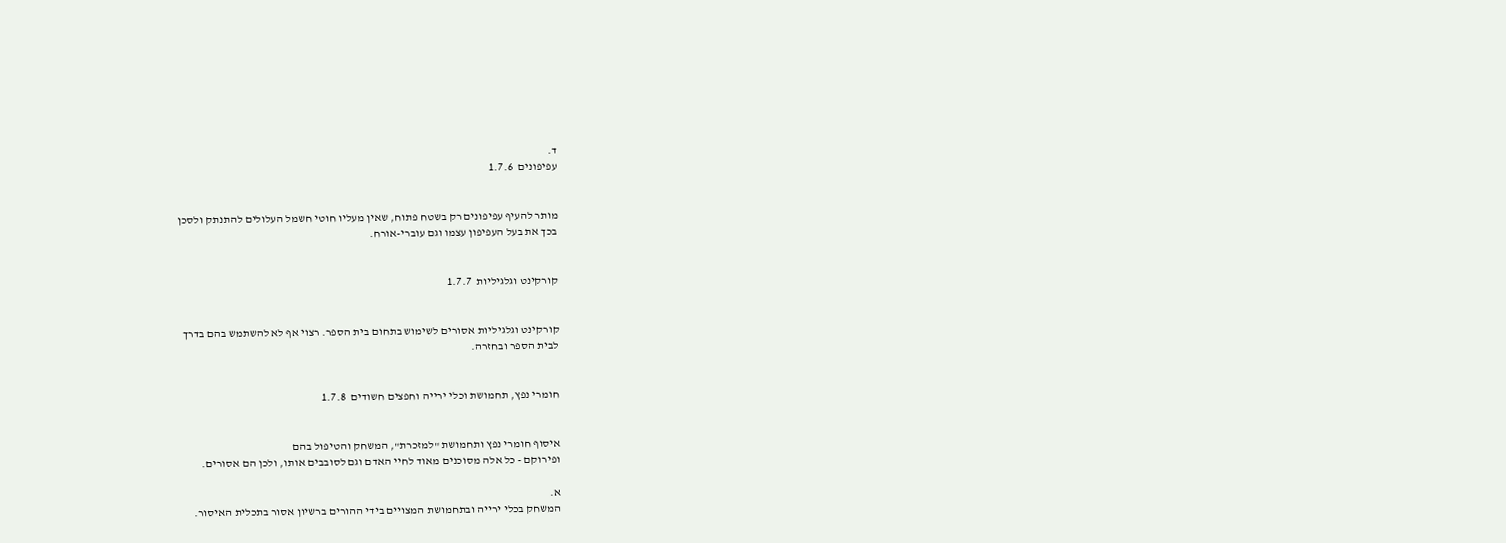ד.
עפיפונים  1.7.6


מותר להעיף עפיפונים רק בשטח פתוח, שאין מעליו חוטי חשמל העלולים להתנתק ולסכן
בכך את בעל העפיפון עצמו וגם עוברי-אורח.


קורקינט וגלגיליות  1.7.7


קורקינט וגלגיליות אסורים לשימוש בתחום בית הספר. רצוי אף לא להשתמש בהם בדרך
לבית הספר ובחזרה.


חומרי נפץ, תחמושת וכלי ירייה וחפצים חשודים  1.7.8


איסוף חומרי נפץ ותחמושת "למזכרת", המשחק והטיפול בהם
ופירוקם - כל אלה מסוכנים מאוד לחיי האדם וגם לסובבים אותו, ולכן הם אסורים.

א.
המשחק בכלי ירייה ובתחמושת המצויים בידי ההורים ברשיון אסור בתכלית האיסור.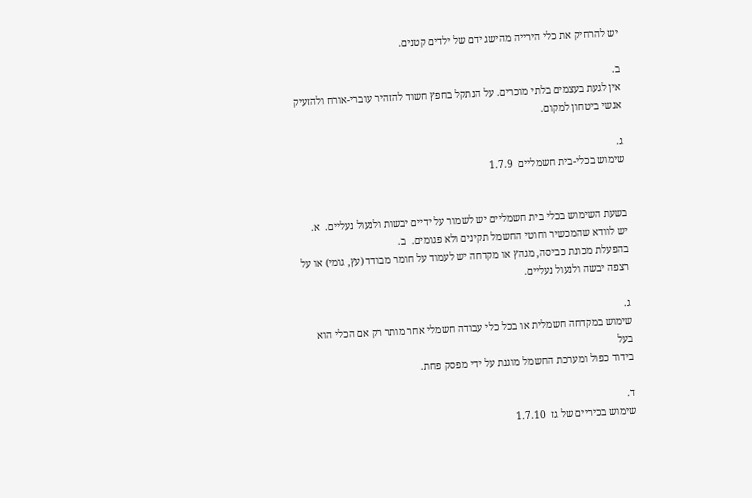יש להרחיק את כלי הירייה מהישג ידם של ילדים קטנים.

ב.
אין לגעת בעצמים בלתי מוכרים. על הנתקל בחפץ חשוד להזהיר עוברי-אורח ולהזעיק
אנשי ביטחון למקום.

ג.
שימוש בכלי-בית חשמליים  1.7.9


בשעת השימוש בכלי בית חשמליים יש לשמור על ידיים יבשות ולנעול נעליים.  א.
יש לוודא שהמכשיר וחוטי החשמל תקינים ולא פגומים.  ב.
בהפעלת מכונת כביסה, מגהץ או מקדחה יש לעמוד על חומר מבודד (עץ, גומי) או על
רצפה יבשה ולנעול נעליים.

ג.
שימוש במקדחה חשמלית או בכל כלי עבודה חשמלי אחר מותר רק אם הכלי הוא בעל
בידוד כפול ומערכת החשמל מוגנת על ידי מפסק פחת.

ד.
שימוש בכיריים של גז  1.7.10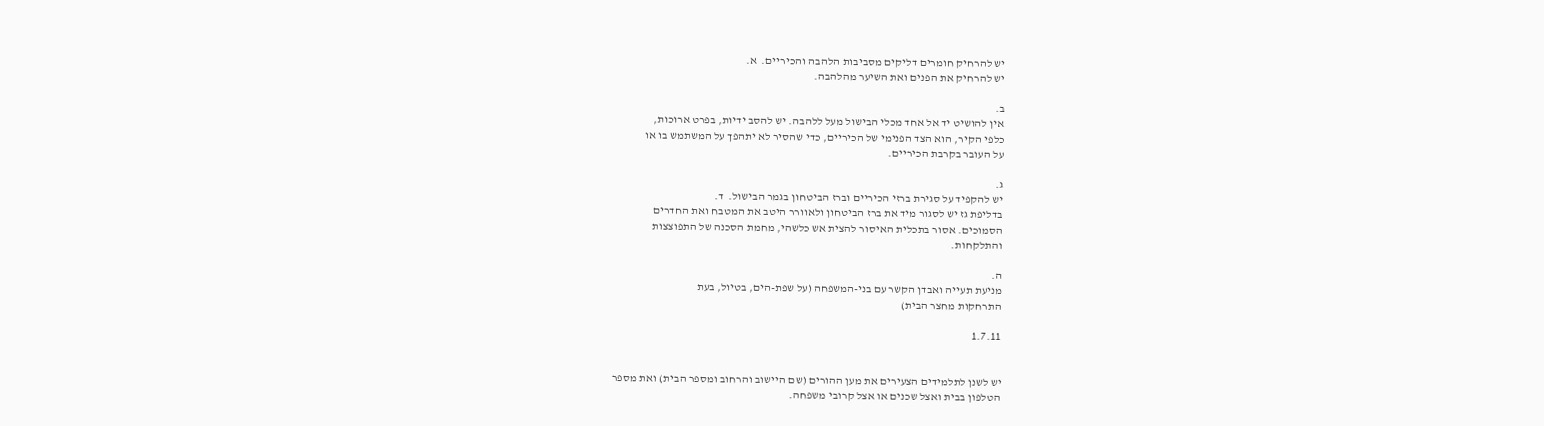יש להרחיק חומרים דליקים מסביבות הלהבה והכיריים.  א.
יש להרחיק את הפנים ואת השיער מהלהבה.

ב.
אין להושיט יד אל אחד מכלי הבישול מעל ללהבה. יש להסב ידיות, בפרט ארוכות,
כלפי הקיר, הוא הצד הפנימי של הכיריים, כדי שהסיר לא יתהפך על המשתמש בו או
על העובר בקרבת הכיריים.

ג.
יש להקפיד על סגירת ברזי הכיריים וברז הביטחון בגמר הבישול.  ד.
בדליפת גז יש לסגור מיד את ברז הביטחון ולאוורר היטב את המטבח ואת החדרים
הסמוכים. אסור בתכלית האיסור להצית אש כלשהי, מחמת הסכנה של התפוצצות
והתלקחות.

ה.
מניעת תעייה ואבדן הקשר עם בני-המשפחה (על שפת-הים, בטיול, בעת
התרחקות מחצר הבית)

1.7.11


יש לשנן לתלמידים הצעירים את מען ההורים (שם היישוב והרחוב ומספר הבית) ואת מספר
הטלפון בבית ואצל שכנים או אצל קרובי משפחה.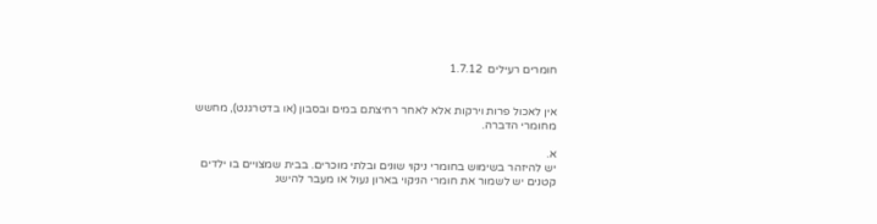חומרים רעילים  1.7.12


אין לאכול פרות וירקות אלא לאחר רחיצתם במים ובסבון (או בדטרגנט), מחשש
מחומרי הדברה.

א.
יש להיזהר בשימוש בחומרי ניקוי שונים ובלתי מוכרים. בבית שמצויים בו ילדים
קטנים יש לשמור את חומרי הניקוי בארון נעול או מעבר להישג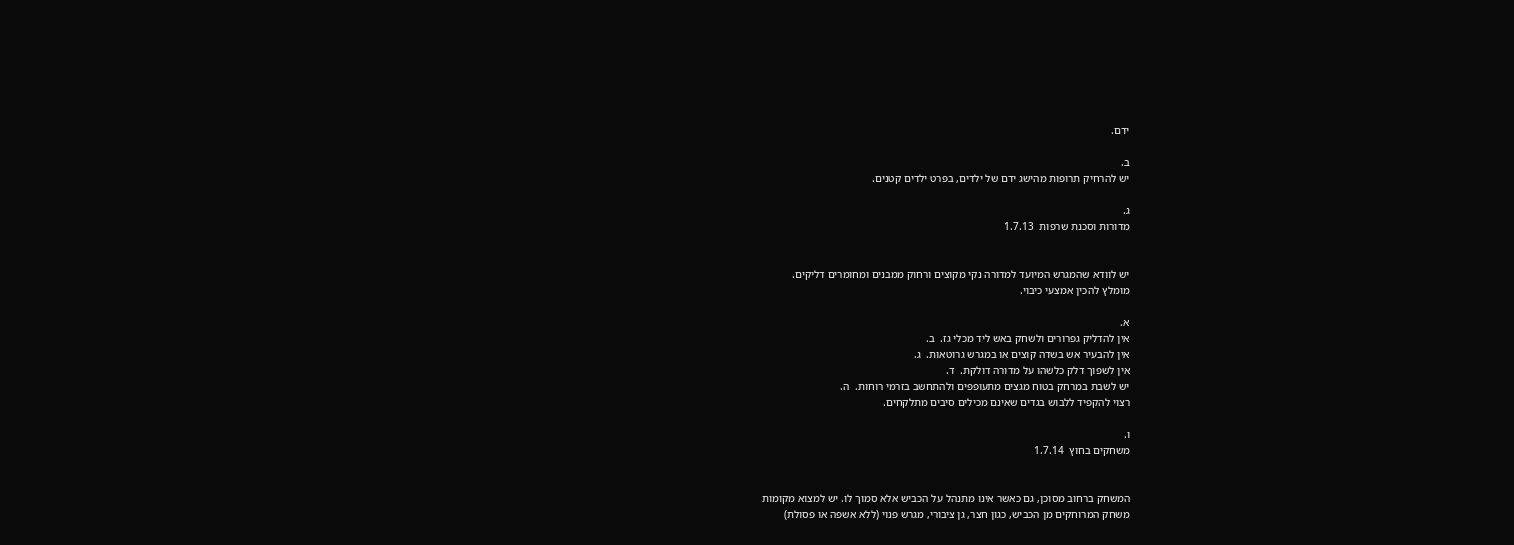ידם.

ב.
יש להרחיק תרופות מהישג ידם של ילדים, בפרט ילדים קטנים.

ג.
מדורות וסכנת שרפות  1.7.13


יש לוודא שהמגרש המיועד למדורה נקי מקוצים ורחוק ממבנים ומחומרים דליקים.
מומלץ להכין אמצעי כיבוי.

א.
אין להדליק גפרורים ולשחק באש ליד מכלי גז.  ב.
אין להבעיר אש בשדה קוצים או במגרש גרוטאות.  ג.
אין לשפוך דלק כלשהו על מדורה דולקת.  ד.
יש לשבת במרחק בטוח מגצים מתעופפים ולהתחשב בזרמי רוחות.  ה.
רצוי להקפיד ללבוש בגדים שאינם מכילים סיבים מתלקחים.

ו.
משחקים בחוץ  1.7.14


המשחק ברחוב מסוכן, גם כאשר אינו מתנהל על הכביש אלא סמוך לו. יש למצוא מקומות
משחק המרוחקים מן הכביש, כגון חצר, גן ציבורי, מגרש פנוי (ללא אשפה או פסולת)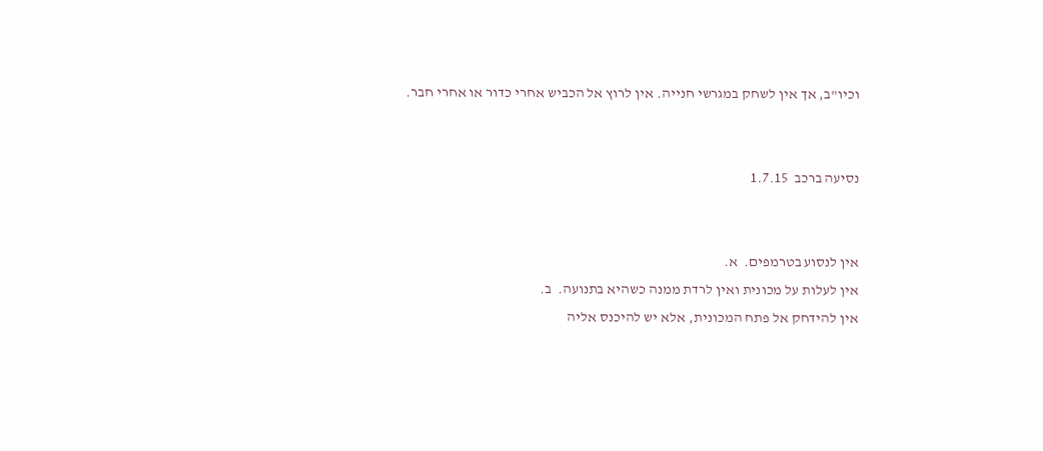וכיו"ב, אך אין לשחק במגרשי חנייה. אין לרוץ אל הכביש אחרי כדור או אחרי חבר.


נסיעה ברכב  1.7.15


אין לנסוע בטרמפים.  א.
אין לעלות על מכונית ואין לרדת ממנה כשהיא בתנועה.  ב.
אין להידחק אל פתח המכונית, אלא יש להיכנס אליה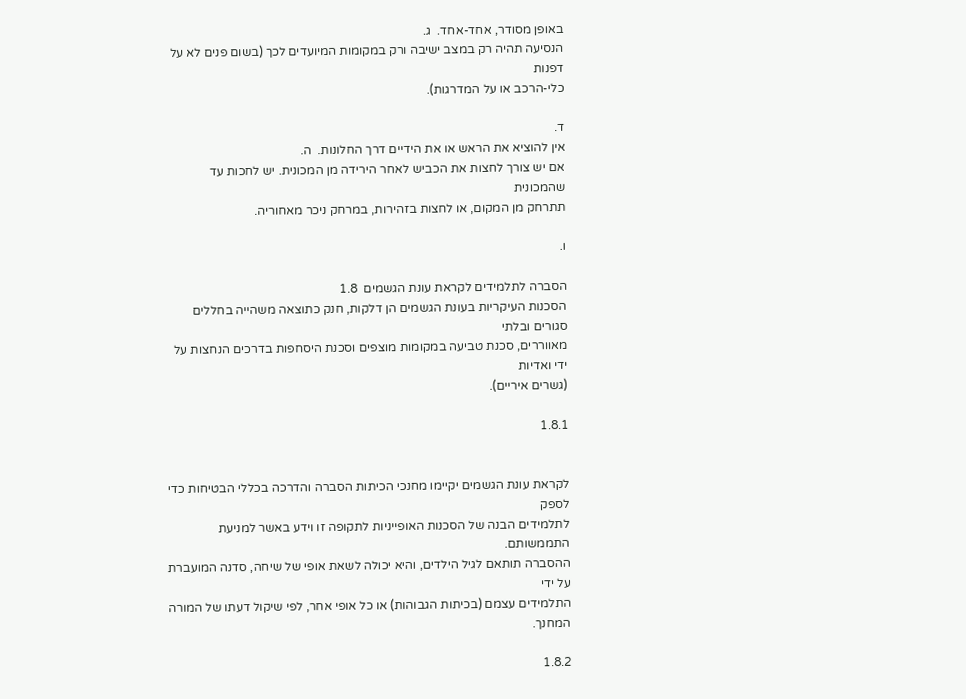באופן מסודר, אחד-אחד.  ג.
הנסיעה תהיה רק במצב ישיבה ורק במקומות המיועדים לכך (בשום פנים לא על דפנות
כלי-הרכב או על המדרגות).

ד.
אין להוציא את הראש או את הידיים דרך החלונות.  ה.
אם יש צורך לחצות את הכביש לאחר הירידה מן המכונית. יש לחכות עד שהמכונית
תתרחק מן המקום, או לחצות בזהירות, במרחק ניכר מאחוריה.

ו.

הסברה לתלמידים לקראת עונת הגשמים  1.8
הסכנות העיקריות בעונת הגשמים הן דלקות, חנק כתוצאה משהייה בחללים סגורים ובלתי
מאווררים, סכנת טביעה במקומות מוצפים וסכנת היסחפות בדרכים הנחצות על ידי ואדיות
(גשרים איריים).

1.8.1


לקראת עונת הגשמים יקיימו מחנכי הכיתות הסברה והדרכה בכללי הבטיחות כדי לספק
לתלמידים הבנה של הסכנות האופייניות לתקופה זו וידע באשר למניעת התממשותם.
ההסברה תותאם לגיל הילדים, והיא יכולה לשאת אופי של שיחה, סדנה המועברת על ידי
התלמידים עצמם (בכיתות הגבוהות) או כל אופי אחר, לפי שיקול דעתו של המורה המחנך.

1.8.2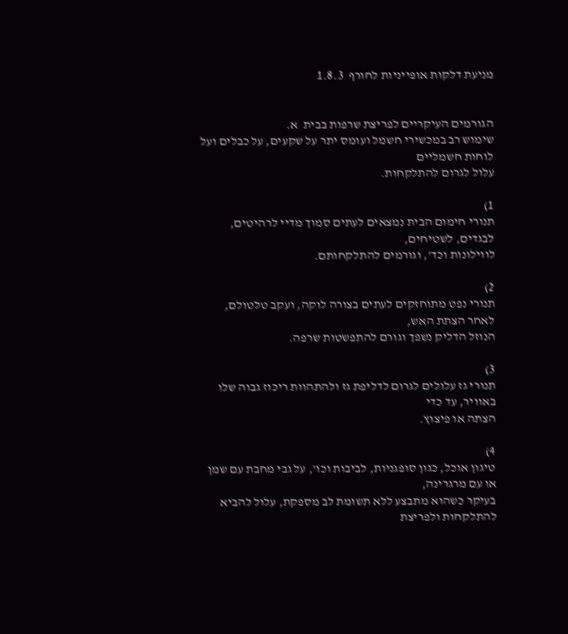מניעת דלקות אופייניות לחורף  1.8.3


הגורמים העיקריים לפריצת שרפות בבית  א.
שימוש רב במכשירי חשמל ועומס יתר על שקעים, על כבלים ועל לוחות חשמליים
עלול לגרום להתלקחות.

1)
תנורי חימום הבית נמצאים לעתים סמוך מדיי לרהיטים, לבגדים, לשטיחים,
לווילונות וכד', וגורמים להתלקחותם.

2)
תנורי נפט מתוחזקים לעתים בצורה לוקה, ועקב טלטולם, לאחר הצתת האש,
הנוזל הדליק נשפך וגורם להתפשטות שרפה.

3)
תנורי גז עלולים לגרום לדליפת גז ולהתהוות ריכוז גבוה שלו באוויר, עד כדי
הצתה או פיצוץ.

4)
טיגון אוכל, כגון סופגניות, לביבות וכו', על גבי מחבת עם שמן או עם מרגרינה,
בעיקר כשהוא מתבצע ללא תשומת לב מספקת, עלול להביא להתלקחות ולפריצת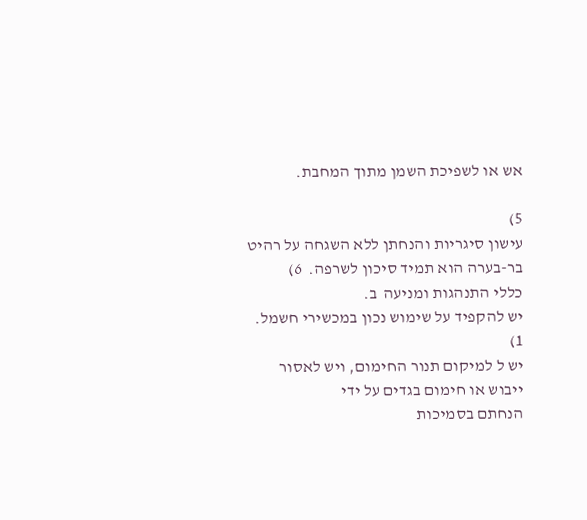אש או לשפיכת השמן מתוך המחבת.

5)
עישון סיגריות והנחתן ללא השגחה על רהיט בר-בערה הוא תמיד סיכון לשרפה.  6)
כללי התנהגות ומניעה  ב.
יש להקפיד על שימוש נכון במכשירי חשמל.  1)
יש ל למיקום תנור החימום, ויש לאסור ייבוש או חימום בגדים על ידי
הנחתם בסמיכות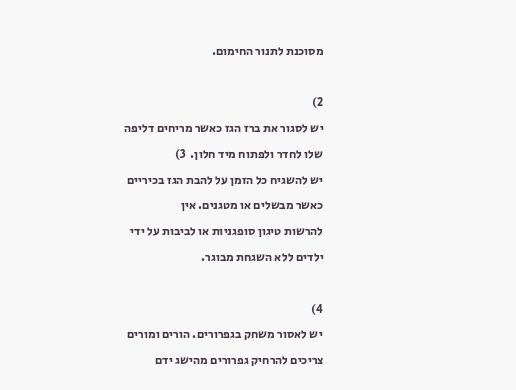מסוכנת לתנור החימום.

2)
יש לסגור את ברז הגז כאשר מריחים דליפה שלו לחדר ולפתוח מיד חלון.  3)
יש להשגיח כל הזמן על להבת הגז בכיריים כאשר מבשלים או מטגנים. אין
להרשות טיגון סופגניות או לביבות על ידי ילדים ללא השגחת מבוגר.

4)
יש לאסור משחק בגפרורים. הורים ומורים צריכים להרחיק גפרורים מהישג ידם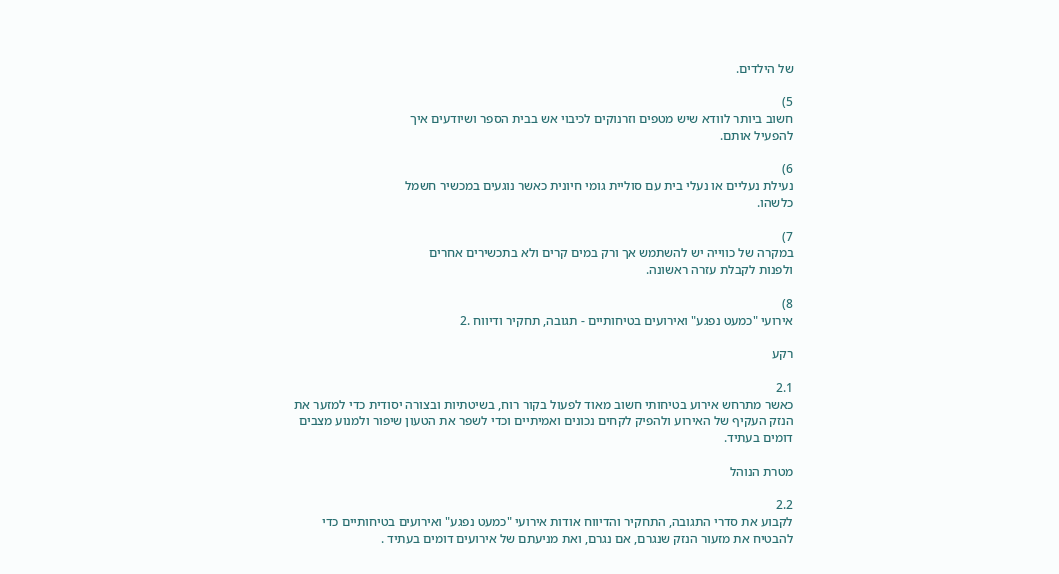של הילדים.

5)
חשוב ביותר לוודא שיש מטפים וזרנוקים לכיבוי אש בבית הספר ושיודעים איך
להפעיל אותם.

6)
נעילת נעליים או נעלי בית עם סוליית גומי חיונית כאשר נוגעים במכשיר חשמל
כלשהו.

7)
במקרה של כווייה יש להשתמש אך ורק במים קרים ולא בתכשירים אחרים
ולפנות לקבלת עזרה ראשונה.

8)
אירועי "כמעט נפגע" ואירועים בטיחותיים - תגובה, תחקיר ודיווח .2

רקע

2.1
כאשר מתרחש אירוע בטיחותי חשוב מאוד לפעול בקור רוח, בשיטתיות ובצורה יסודית כדי למזער את
הנזק העקיף של האירוע ולהפיק לקחים נכונים ואמיתיים וכדי לשפר את הטעון שיפור ולמנוע מצבים
דומים בעתיד.

מטרת הנוהל

2.2
לקבוע את סדרי התגובה, התחקיר והדיווח אודות אירועי "כמעט נפגע" ואירועים בטיחותיים כדי
להבטיח את מזעור הנזק שנגרם, אם נגרם, ואת מניעתם של אירועים דומים בעתיד .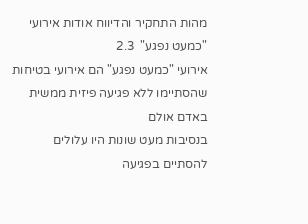מהות התחקיר והדיווח אודות אירועי "כמעט נפגע"  2.3
אירועי "כמעט נפגע" הם אירועי בטיחות שהסתיימו ללא פגיעה פיזית ממשית באדם אולם
בנסיבות מעט שונות היו עלולים להסתיים בפגיעה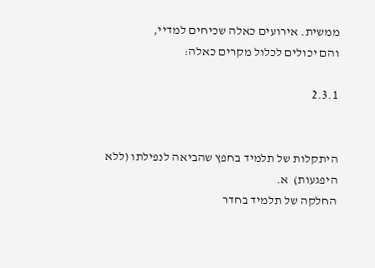ממשית. אירועים כאלה שכיחים למדיי,
והם יכולים לכלול מקרים כאלה:

2.3.1


היתקלות של תלמיד בחפץ שהביאה לנפילתו (ללא היפגעות)  א.
החלקה של תלמיד בחדר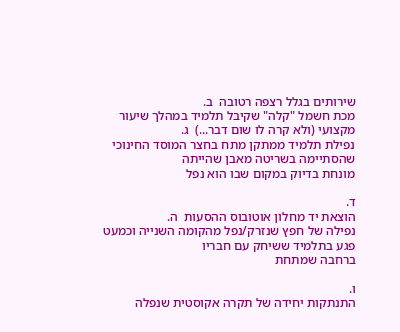שירותים בגלל רצפה רטובה  ב.
מכת חשמל "קלה" שקיבל תלמיד במהלך שיעור מקצועי (ולא קרה לו שום דבר...)  ג.
נפילת תלמיד ממתקן מתח בחצר המוסד החינוכי שהסתיימה בשריטה מאבן שהייתה
מונחת בדיוק במקום שבו הוא נפל

ד.
הוצאת יד מחלון אוטובוס ההסעות  ה.
נפילה של חפץ שנזרק/נפל מהקומה השנייה וכמעט פגע בתלמיד ששיחק עם חבריו
ברחבה שמתחת

ו.
התנתקות יחידה של תקרה אקוסטית שנפלה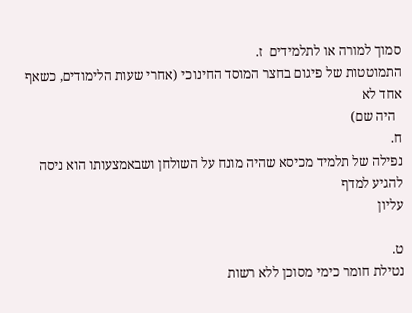סמוך למורה או לתלמידים  ז.
התמוטטות של פיגום בחצר המוסד החינוכי (אחרי שעות הלימודים, כשאף אחד לא
  היה שם)
ח.
נפילה של תלמיד מכיסא שהיה מונח על השולחן ושבאמצעותו הוא ניסה להגיע למדף
עליון

ט.
נטילת חומר כימי מסוכן ללא רשות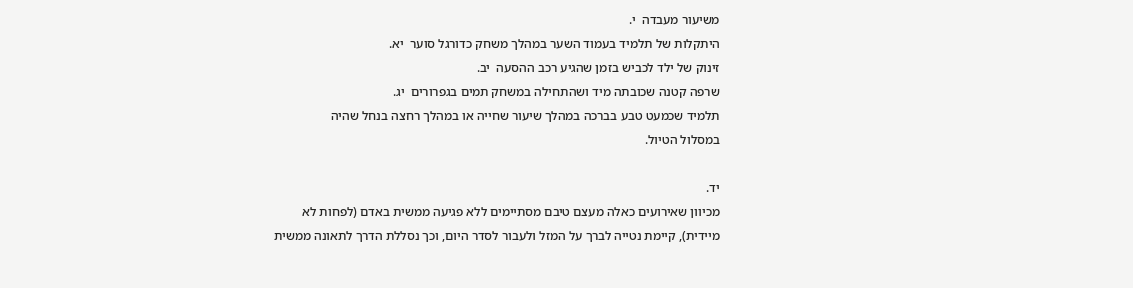משיעור מעבדה  י.
היתקלות של תלמיד בעמוד השער במהלך משחק כדורגל סוער  יא.
זינוק של ילד לכביש בזמן שהגיע רכב ההסעה  יב.
שרפה קטנה שכובתה מיד ושהתחילה במשחק תמים בגפרורים  יג.
תלמיד שכמעט טבע בברכה במהלך שיעור שחייה או במהלך רחצה בנחל שהיה
במסלול הטיול.

יד.
מכיוון שאירועים כאלה מעצם טיבם מסתיימים ללא פגיעה ממשית באדם (לפחות לא
מיידית), קיימת נטייה לברך על המזל ולעבור לסדר היום, וכך נסללת הדרך לתאונה ממשית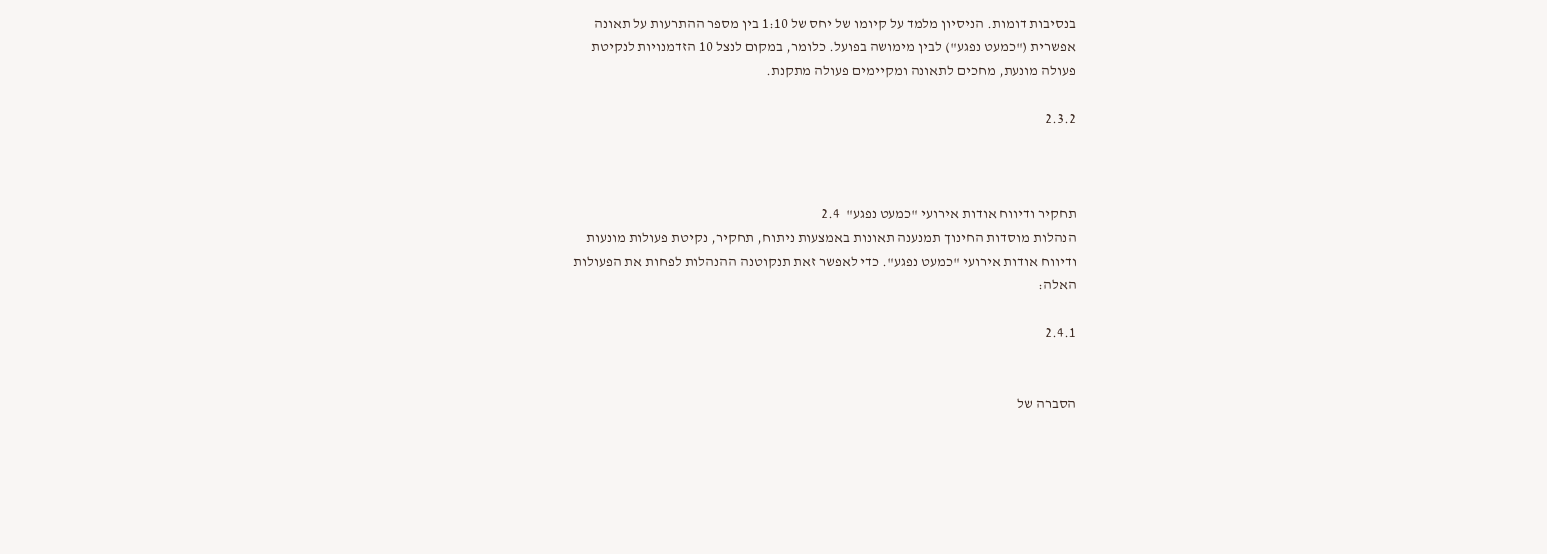בנסיבות דומות. הניסיון מלמד על קיומו של יחס של 1:10 בין מספר ההתרעות על תאונה
אפשרית ("כמעט נפגע") לבין מימושה בפועל. כלומר, במקום לנצל 10 הזדמנויות לנקיטת
פעולה מונעת, מחכים לתאונה ומקיימים פעולה מתקנת.

2.3.2



תחקיר ודיווח אודות אירועי "כמעט נפגע"  2.4
הנהלות מוסדות החינוך תמנענה תאונות באמצעות ניתוח, תחקיר, נקיטת פעולות מונעות
ודיווח אודות אירועי "כמעט נפגע". כדי לאפשר זאת תנקוטנה ההנהלות לפחות את הפעולות
האלה:

2.4.1


הסברה של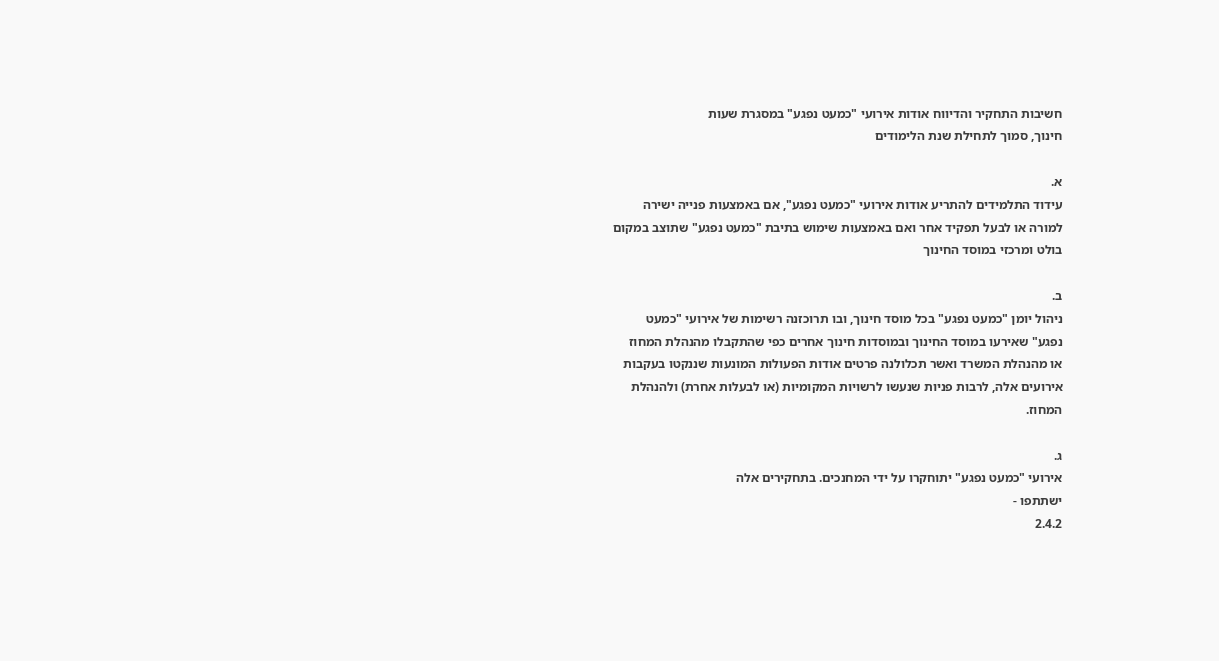חשיבות התחקיר והדיווח אודות אירועי "כמעט נפגע" במסגרת שעות
חינוך, סמוך לתחילת שנת הלימודים

א.
עידוד התלמידים להתריע אודות אירועי "כמעט נפגע", אם באמצעות פנייה ישירה
למורה או לבעל תפקיד אחר ואם באמצעות שימוש בתיבת "כמעט נפגע" שתוצב במקום
בולט ומרכזי במוסד החינוך

ב.
ניהול יומן "כמעט נפגע" בכל מוסד חינוך, ובו תרוכזנה רשימות של אירועי "כמעט
נפגע" שאירעו במוסד החינוך ובמוסדות חינוך אחרים כפי שהתקבלו מהנהלת המחוז
או מהנהלת המשרד ואשר תכלולנה פרטים אודות הפעולות המונעות שננקטו בעקבות
אירועים אלה, לרבות פניות שנעשו לרשויות המקומיות (או לבעלות אחרת) ולהנהלת
המחוז.

ג.
אירועי "כמעט נפגע" יתוחקרו על ידי המחנכים. בתחקירים אלה
ישתתפו -
2.4.2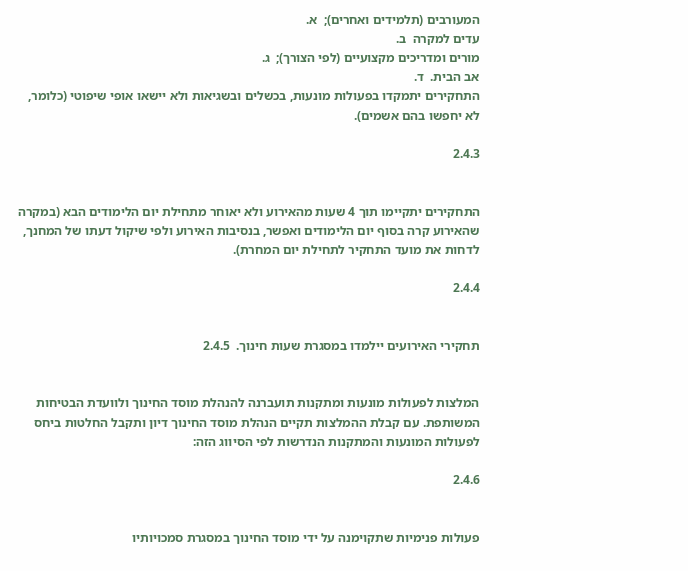המעורבים (תלמידים ואחרים);  א.
עדים למקרה  ב.
מורים ומדריכים מקצועיים (לפי הצורך);  ג.
אב הבית.  ד.
התחקירים יתמקדו בפעולות מונעות, בכשלים ובשגיאות ולא יישאו אופי שיפוטי (כלומר,
לא יחפשו בהם אשמים).

2.4.3


התחקירים יתקיימו תוך 4 שעות מהאירוע ולא יאוחר מתחילת יום הלימודים הבא (במקרה
שהאירוע קרה בסוף יום הלימודים ואפשר, בנסיבות האירוע ולפי שיקול דעתו של המחנך,
לדחות את מועד התחקיר לתחילת יום המחרת).

2.4.4


תחקירי האירועים יילמדו במסגרת שעות חינוך.  2.4.5


המלצות לפעולות מונעות ומתקנות תועברנה להנהלת מוסד החינוך ולוועדת הבטיחות
המשותפת. עם קבלת ההמלצות תקיים הנהלת מוסד החינוך דיון ותקבל החלטות ביחס
לפעולות המונעות והמתקנות הנדרשות לפי הסיווג הזה:

2.4.6


פעולות פנימיות שתקוימנה על ידי מוסד החינוך במסגרת סמכויותיו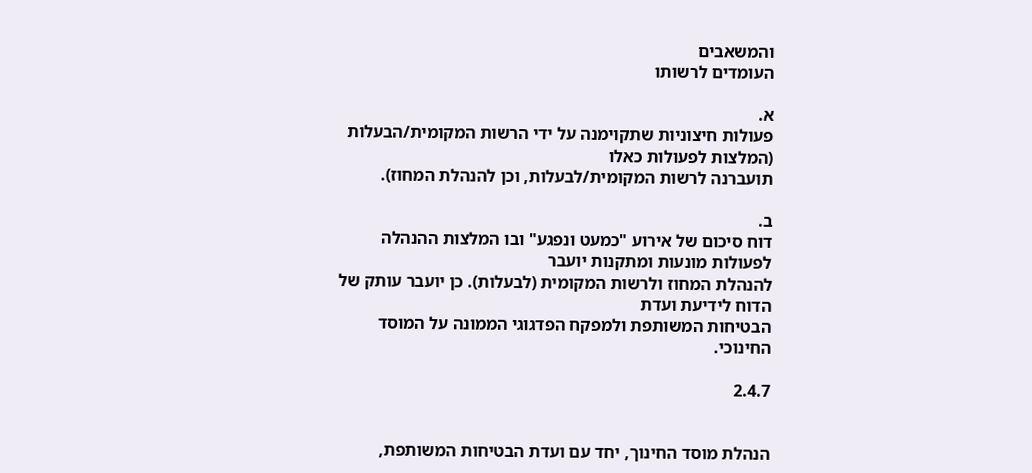והמשאבים
העומדים לרשותו

א.
פעולות חיצוניות שתקוימנה על ידי הרשות המקומית/הבעלות (המלצות לפעולות כאלו
תועברנה לרשות המקומית/לבעלות, וכן להנהלת המחוז).

ב.
דוח סיכום של אירוע "כמעט ונפגע" ובו המלצות ההנהלה לפעולות מונעות ומתקנות יועבר
להנהלת המחוז ולרשות המקומית (לבעלות). כן יועבר עותק של הדוח לידיעת ועדת
הבטיחות המשותפת ולמפקח הפדגוגי הממונה על המוסד החינוכי.

2.4.7


הנהלת מוסד החינוך, יחד עם ועדת הבטיחות המשותפת,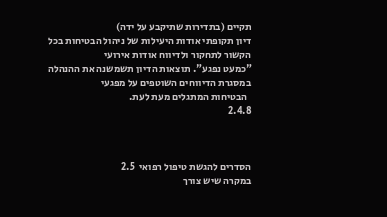תקיים (בתדירות שתיקבע על ידה)
דיון תקופתי אודות היעילות של ניהול הבטיחות בכל הקשור לתחקור ולדיווח אודות אירועי
"כמעט נפגע". תוצאות הדיון תשמשנה את ההנהלה במסגרת הדיווחים השוטפים על מפגעי
  הבטיחות המתגלים מעת לעת.
2.4.8



הסדרים להגשת טיפול רפואי  2.5
במקרה שיש צורך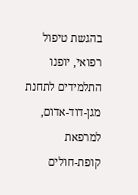בהגשת טיפול רפואי, יופנו התלמידים לתחנת מגן-דוד-אדום, למרפאת
קופת-חולים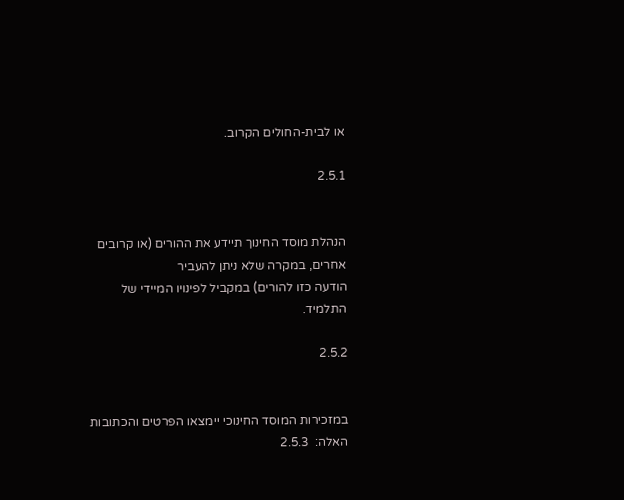או לבית-החולים הקרוב.

2.5.1


הנהלת מוסד החינוך תיידע את ההורים (או קרובים אחרים, במקרה שלא ניתן להעביר
הודעה כזו להורים) במקביל לפינויו המיידי של התלמיד.

2.5.2


במזכירות המוסד החינוכי יימצאו הפרטים והכתובות האלה:  2.5.3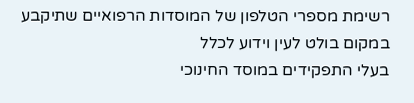רשימת מספרי הטלפון של המוסדות הרפואיים שתיקבע במקום בולט לעין וידוע לכלל
בעלי התפקידים במוסד החינוכי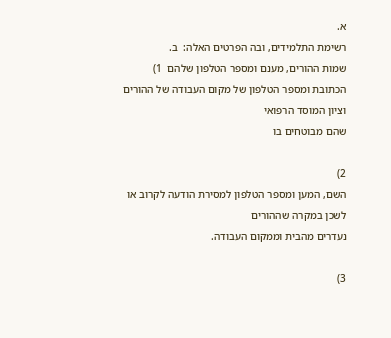א.
רשימת התלמידים, ובה הפרטים האלה:  ב.
שמות ההורים, מענם ומספר הטלפון שלהם  1)
הכתובת ומספר הטלפון של מקום העבודה של ההורים וציון המוסד הרפואי
שהם מבוטחים בו

2)
השם, המען ומספר הטלפון למסירת הודעה לקרוב או לשכן במקרה שההורים
נעדרים מהבית וממקום העבודה.

3)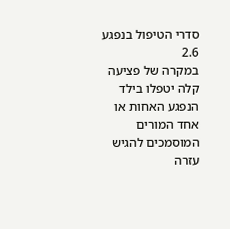סדרי הטיפול בנפגע  2.6
במקרה של פציעה קלה יטפלו בילד הנפגע האחות או אחד המורים המוסמכים להגיש עזרה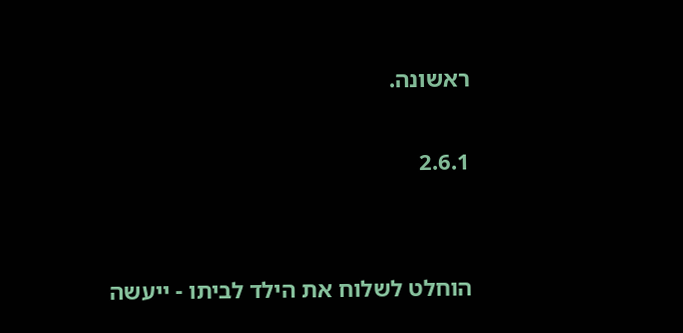ראשונה.

2.6.1


הוחלט לשלוח את הילד לביתו - ייעשה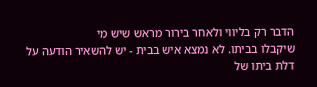הדבר רק בליווי ולאחר בירור מראש שיש מי
שיקבלו בביתו. לא נמצא איש בבית - יש להשאיר הודעה על דלת ביתו של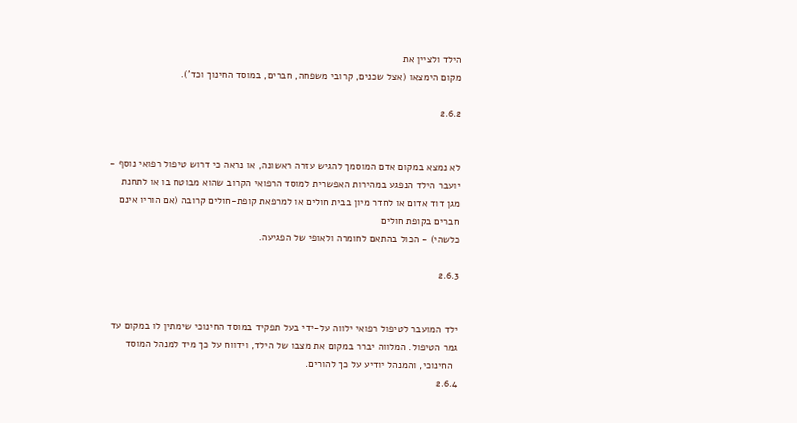הילד ולציין את
מקום הימצאו (אצל שכנים, קרובי משפחה, חברים, במוסד החינוך וכד').

2.6.2


לא נמצא במקום אדם המוסמך להגיש עזרה ראשונה, או נראה כי דרוש טיפול רפואי נוסף -
יועבר הילד הנפגע במהירות האפשרית למוסד הרפואי הקרוב שהוא מבוטח בו או לתחנת
מגן דוד אדום או לחדר מיון בבית חולים או למרפאת קופת-חולים קרובה (אם הוריו אינם
חברים בקופת חולים
כלשהי) - הכול בהתאם לחומרה ולאופי של הפגיעה.

2.6.3


ילד המועבר לטיפול רפואי ילווה על-ידי בעל תפקיד במוסד החינוכי שימתין לו במקום עד
גמר הטיפול. המלווה יברר במקום את מצבו של הילד, וידווח על כך מיד למנהל המוסד
  החינוכי, והמנהל יודיע על כך להורים.
2.6.4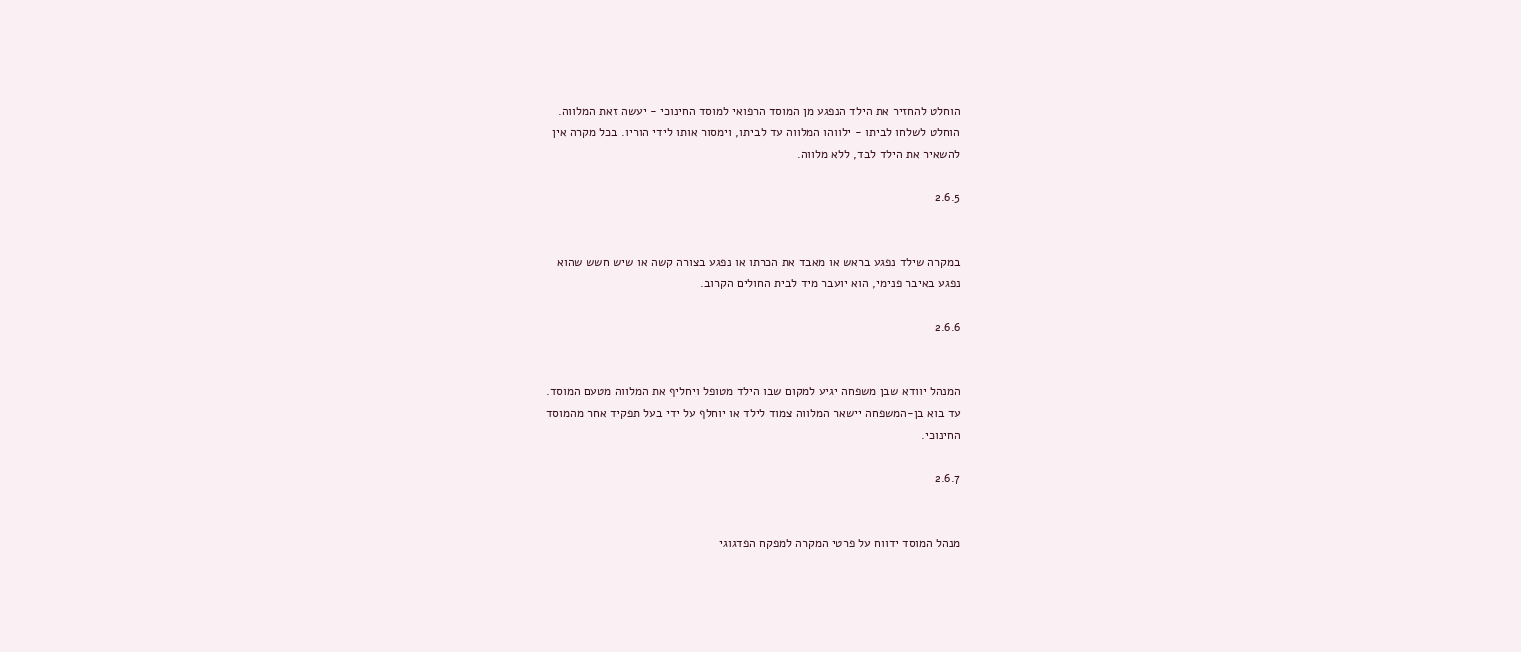הוחלט להחזיר את הילד הנפגע מן המוסד הרפואי למוסד החינוכי - יעשה זאת המלווה.
הוחלט לשלחו לביתו - ילווהו המלווה עד לביתו, וימסור אותו לידי הוריו. בכל מקרה אין
להשאיר את הילד לבד, ללא מלווה.

2.6.5


במקרה שילד נפגע בראש או מאבד את הכרתו או נפגע בצורה קשה או שיש חשש שהוא
נפגע באיבר פנימי, הוא יועבר מיד לבית החולים הקרוב.

2.6.6


המנהל יוודא שבן משפחה יגיע למקום שבו הילד מטופל ויחליף את המלווה מטעם המוסד.
עד בוא בן-המשפחה יישאר המלווה צמוד לילד או יוחלף על ידי בעל תפקיד אחר מהמוסד
החינוכי.

2.6.7


מנהל המוסד ידווח על פרטי המקרה למפקח הפדגוגי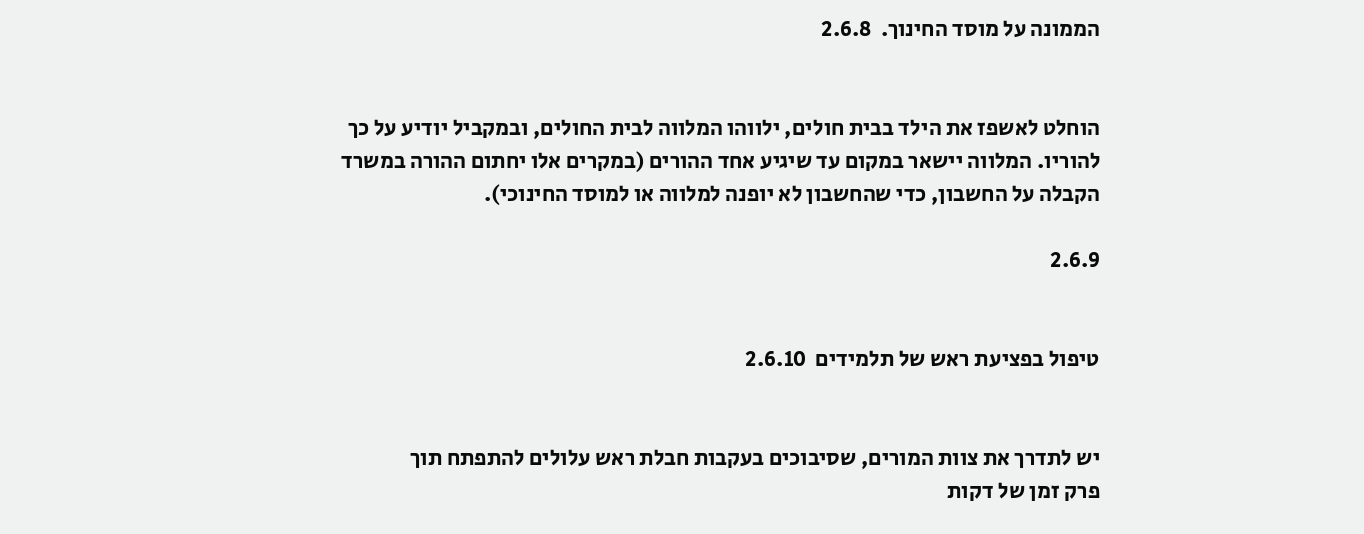הממונה על מוסד החינוך.  2.6.8


הוחלט לאשפז את הילד בבית חולים, ילווהו המלווה לבית החולים, ובמקביל יודיע על כך
להוריו. המלווה יישאר במקום עד שיגיע אחד ההורים (במקרים אלו יחתום ההורה במשרד
הקבלה על החשבון, כדי שהחשבון לא יופנה למלווה או למוסד החינוכי).

2.6.9


טיפול בפציעת ראש של תלמידים  2.6.10


יש לתדרך את צוות המורים, שסיבוכים בעקבות חבלת ראש עלולים להתפתח תוך
פרק זמן של דקות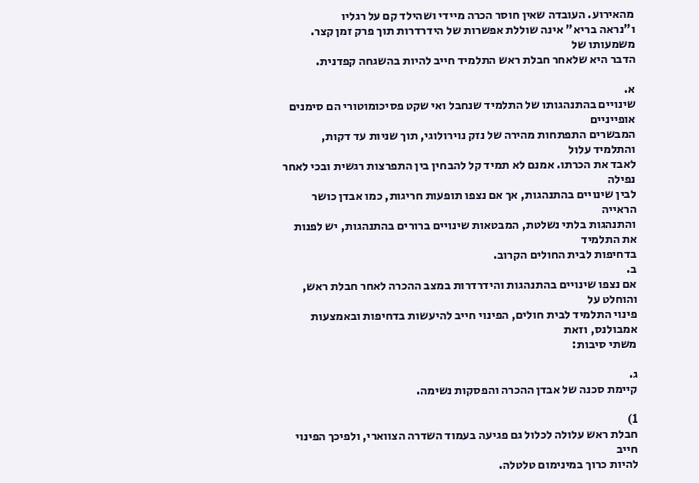מהאירוע. העובדה שאין חוסר הכרה מיידי ושהילד קם על רגליו
ו"נראה בריא" אינה שוללת אפשרות של הידרדרות תוך פרק זמן קצר. משמעותו של
הדבר היא שלאחר חבלת ראש התלמיד חייב להיות בהשגחה קפדנית.

א.
שינויים בהתנהגותו של התלמיד שנחבל ואי שקט פסיכומוטורי הם סימנים אופייניים
המבשרים התפתחות מהירה של נזק נוירולוגי, תוך שניות עד דקות, והתלמיד עלול
לאבד את הכרתו. אמנם לא תמיד קל להבחין בין התפרצות רגשית ובכי לאחר נפילה
לבין שינויים בהתנהגות, אך אם נצפו תופעות חריגות, כמו אבדן כושר הראייה
והתנהגות בלתי נשלטת, המבטאות שינויים ברורים בהתנהגות, יש לפנות את התלמיד
בדחיפות לבית החולים הקרוב.
ב.
אם נצפו שינויים בהתנהגות והידרדרות במצב ההכרה לאחר חבלת ראש, והוחלט על
פינוי התלמיד לבית חולים, הפינוי חייב להיעשות בדחיפות ובאמצעות אמבולנס, וזאת
משתי סיבות:

ג.
קיימת סכנה של אבדן ההכרה והפסקות נשימה.

1)
חבלת ראש עלולה לכלול גם פגיעה בעמוד השדרה הצווארי, ולפיכך הפינוי חייב
להיות כרוך במינימום טלטלה.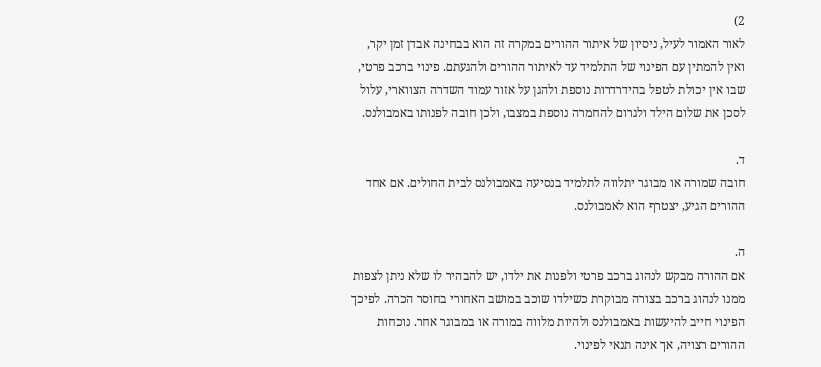2)
לאור האמור לעיל, ניסיון של איתור ההורים במקרה זה הוא בבחינה אבדן זמן יקר,
ואין להמתין עם הפינוי של התלמיד עד לאיתור ההורים ולהגעתם. פינוי ברכב פרטי,
שבו אין יכולת לטפל בהידרדרות נוספת ולהגן על אזור עמוד השדרה הצווארי, עלול
לסכן את שלום הילד ולגרום להחמרה נוספת במצבו, ולכן חובה לפנותו באמבולנס.

ד.
חובה שמורה או מבוגר יתלווה לתלמיד בנסיעה באמבולנס לבית החולים. אם אחד
ההורים הגיע, יצטרף הוא לאמבולנס.

ה.
אם ההורה מבקש לנהוג ברכב פרטי ולפנות את ילדו, יש להבהיר לו שלא ניתן לצפות
ממנו לנהוג ברכב בצורה מבוקרת כשילדו שוכב במושב האחורי בחוסר הכרה. לפיכך
הפינוי חייב להיעשות באמבולנס ולהיות מלווה במורה או במבוגר אחר. נוכחות
ההורים רצויה, אך אינה תנאי לפינוי.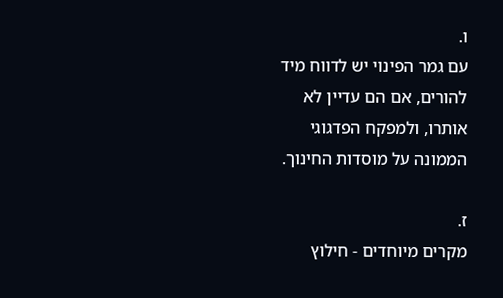ו.
עם גמר הפינוי יש לדווח מיד להורים, אם הם עדיין לא אותרו, ולמפקח הפדגוגי
הממונה על מוסדות החינוך.

ז.
מקרים מיוחדים - חילוץ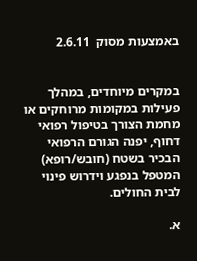באמצעות מסוק  2.6.11


במקרים מיוחדים, במהלך פעילות במקומות מרוחקים או מחמת הצורך בטיפול רפואי
דחוף, יפנה הגורם הרפואי הבכיר בשטח (חובש/רופא) המטפל בנפגע וידרוש פינוי
לבית החולים.

א.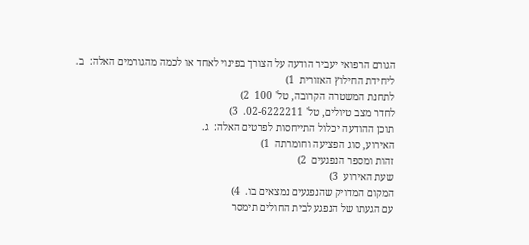הגורם הרפואי יעביר הודעה על הצורך בפינוי לאחד או לכמה מהגורמים האלה:  ב.
ליחידת החילוץ האזורית  1)
לתחנת המשטרה הקרובה, טל' 100  2)
לחדר מצב טיולים, טל' 02-6222211.  3)
תוכן ההודעה יכלול התייחסות לפרטים האלה:  ג.
האירוע, סוג הפציעה וחומרתה  1)
זהות ומספר הנפגעים  2)
שעת האירוע  3)
המקום המדויק שהנפגעים נמצאים בו.  4)
עם הגעתו של הנפגע לבית החולים תימסר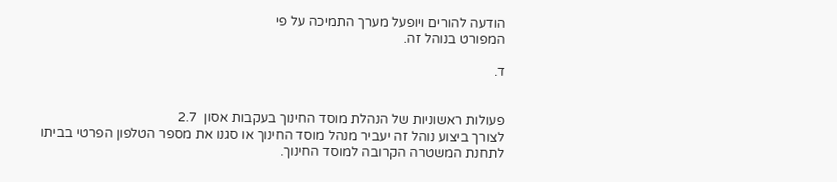הודעה להורים ויופעל מערך התמיכה על פי
המפורט בנוהל זה.

ד.


פעולות ראשוניות של הנהלת מוסד החינוך בעקבות אסון  2.7
לצורך ביצוע נוהל זה יעביר מנהל מוסד החינוך או סגנו את מספר הטלפון הפרטי בביתו
לתחנת המשטרה הקרובה למוסד החינוך.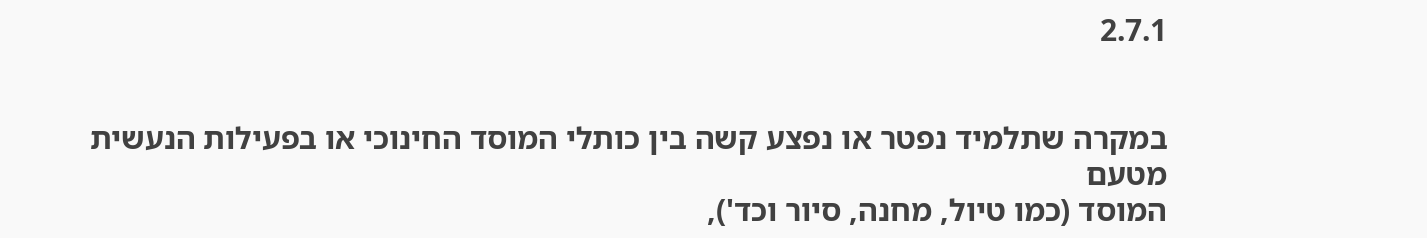2.7.1


במקרה שתלמיד נפטר או נפצע קשה בין כותלי המוסד החינוכי או בפעילות הנעשית מטעם
המוסד (כמו טיול, מחנה, סיור וכד'),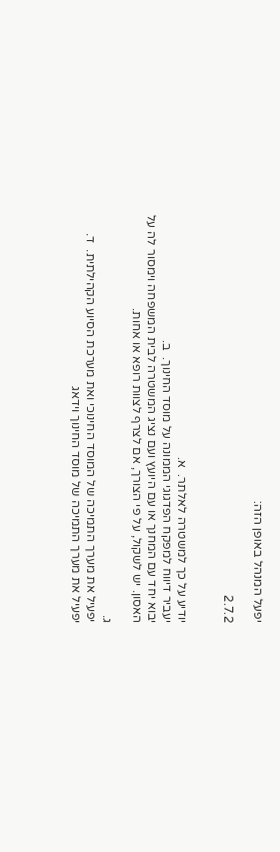יפעל המנהל באופן הזה:

2.7.2


יודיע על כך למשטרה לאלתר.  א.
יעביר דיווח למפקח הפדגוגי הממונה על מוסד החינוך.  ב.
יבוא יחד עם המחנך או עם היועץ ועם נציג המשטרה לבית המשפחה וימסור לה על
האסון. יש לשקול, על פי הצורך, אם לצרף לצוות רופא או אחות.

ג.
יפעיל את מערך התמיכה של המוסד החינוכי ואת מערכת הסיוע הקהילתית.  ד.
יפעיל את מערך התמיכה של מוסד החינוך וידאג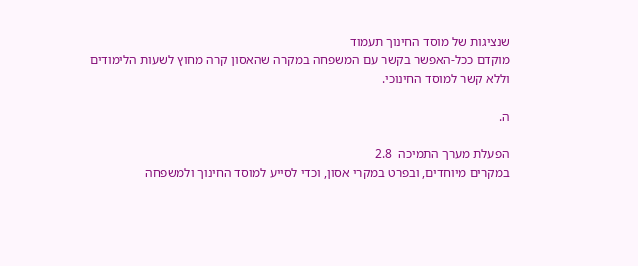שנציגות של מוסד החינוך תעמוד
מוקדם ככל-האפשר בקשר עם המשפחה במקרה שהאסון קרה מחוץ לשעות הלימודים
וללא קשר למוסד החינוכי.

ה.

הפעלת מערך התמיכה  2.8
במקרים מיוחדים, ובפרט במקרי אסון, וכדי לסייע למוסד החינוך ולמשפחה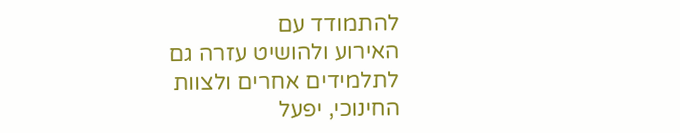להתמודד עם
האירוע ולהושיט עזרה גם לתלמידים אחרים ולצוות החינוכי, יפעל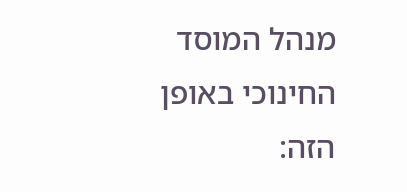מנהל המוסד החינוכי באופן
הזה: